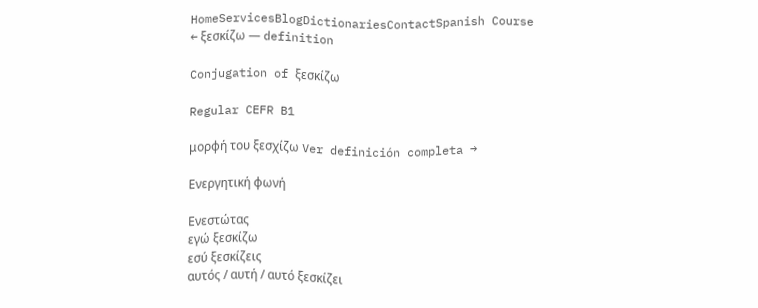HomeServicesBlogDictionariesContactSpanish Course
← ξεσκίζω — definition

Conjugation of ξεσκίζω

Regular CEFR B1

μορφή του ξεσχίζω Ver definición completa →

Ενεργητική φωνή

Ενεστώτας
εγώ ξεσκίζω
εσύ ξεσκίζεις
αυτός / αυτή / αυτό ξεσκίζει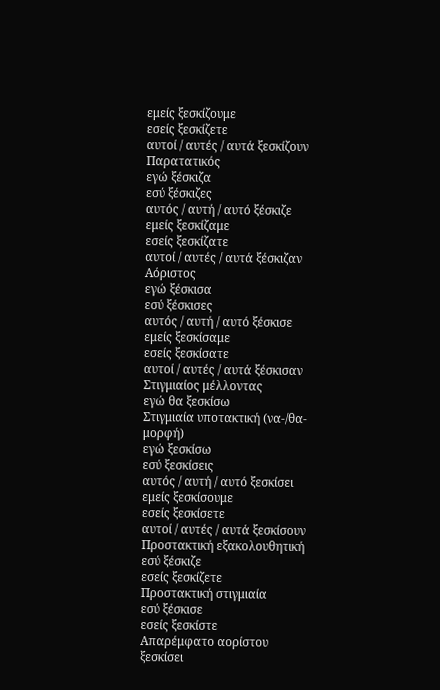εμείς ξεσκίζουμε
εσείς ξεσκίζετε
αυτοί / αυτές / αυτά ξεσκίζουν
Παρατατικός
εγώ ξέσκιζα
εσύ ξέσκιζες
αυτός / αυτή / αυτό ξέσκιζε
εμείς ξεσκίζαμε
εσείς ξεσκίζατε
αυτοί / αυτές / αυτά ξέσκιζαν
Αόριστος
εγώ ξέσκισα
εσύ ξέσκισες
αυτός / αυτή / αυτό ξέσκισε
εμείς ξεσκίσαμε
εσείς ξεσκίσατε
αυτοί / αυτές / αυτά ξέσκισαν
Στιγμιαίος μέλλοντας
εγώ θα ξεσκίσω
Στιγμιαία υποτακτική (να-/θα- μορφή)
εγώ ξεσκίσω
εσύ ξεσκίσεις
αυτός / αυτή / αυτό ξεσκίσει
εμείς ξεσκίσουμε
εσείς ξεσκίσετε
αυτοί / αυτές / αυτά ξεσκίσουν
Προστακτική εξακολουθητική
εσύ ξέσκιζε
εσείς ξεσκίζετε
Προστακτική στιγμιαία
εσύ ξέσκισε
εσείς ξεσκίστε
Απαρέμφατο αορίστου
ξεσκίσει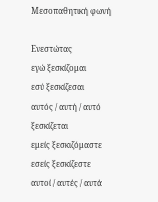Μεσοπαθητική φωνή

Ενεστώτας
εγώ ξεσκίζομαι
εσύ ξεσκίζεσαι
αυτός / αυτή / αυτό ξεσκίζεται
εμείς ξεσκιζόμαστε
εσείς ξεσκίζεστε
αυτοί / αυτές / αυτά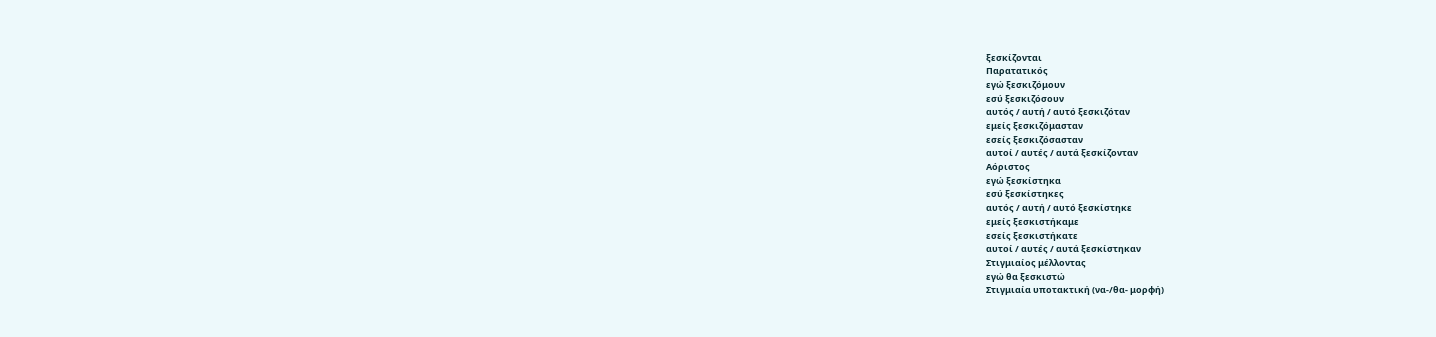ξεσκίζονται
Παρατατικός
εγώ ξεσκιζόμουν
εσύ ξεσκιζόσουν
αυτός / αυτή / αυτό ξεσκιζόταν
εμείς ξεσκιζόμασταν
εσείς ξεσκιζόσασταν
αυτοί / αυτές / αυτά ξεσκίζονταν
Αόριστος
εγώ ξεσκίστηκα
εσύ ξεσκίστηκες
αυτός / αυτή / αυτό ξεσκίστηκε
εμείς ξεσκιστήκαμε
εσείς ξεσκιστήκατε
αυτοί / αυτές / αυτά ξεσκίστηκαν
Στιγμιαίος μέλλοντας
εγώ θα ξεσκιστώ
Στιγμιαία υποτακτική (να-/θα- μορφή)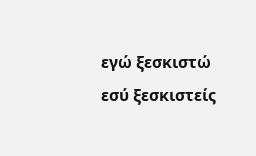εγώ ξεσκιστώ
εσύ ξεσκιστείς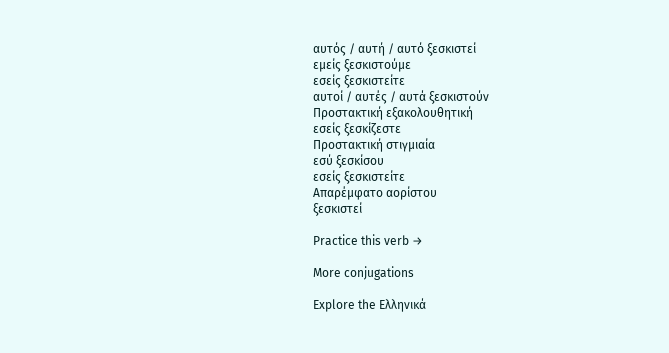αυτός / αυτή / αυτό ξεσκιστεί
εμείς ξεσκιστούμε
εσείς ξεσκιστείτε
αυτοί / αυτές / αυτά ξεσκιστούν
Προστακτική εξακολουθητική
εσείς ξεσκίζεστε
Προστακτική στιγμιαία
εσύ ξεσκίσου
εσείς ξεσκιστείτε
Απαρέμφατο αορίστου
ξεσκιστεί

Practice this verb →

More conjugations

Explore the Ελληνικά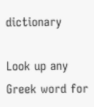dictionary

Look up any Greek word for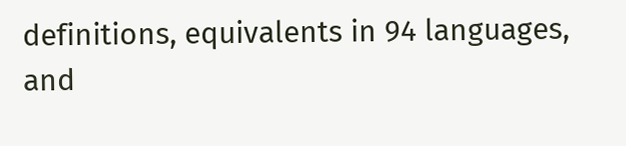definitions, equivalents in 94 languages, and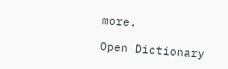more.

Open Dictionary